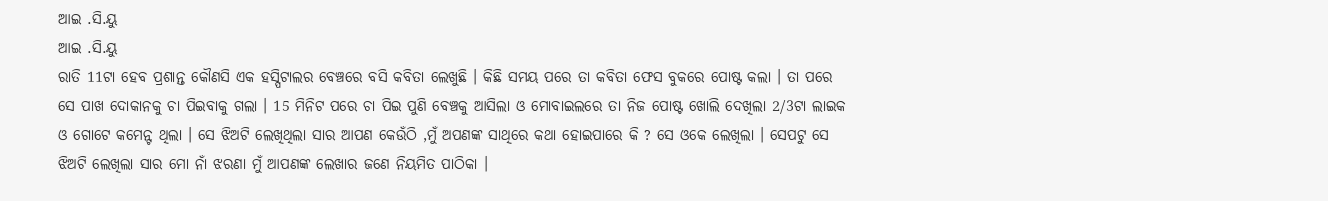ଆଇ .ସି.ୟୁ
ଆଇ .ସି.ୟୁ
ରାତି 11ଟା ହେବ ପ୍ରଶାନ୍ତ କୌଣସି ଏକ ହସ୍ପିଟାଲର ବେଞ୍ଚରେ ବସି କବିତା ଲେଖୁଛି । କିଛି ସମୟ ପରେ ତା କବିତା ଫେସ ବୁକରେ ପୋଷ୍ଟ କଲା । ତା ପରେ ସେ ପାଖ ଦୋକାନକୁ ଚା ପିଇବାକୁ ଗଲା । 15 ମିନିଟ ପରେ ଚା ପିଇ ପୁଣି ବେଞ୍ଚକୁ ଆସିଲା ଓ ମୋବାଇଲରେ ତା ନିଜ ପୋଷ୍ଟ ଖୋଲି ଦେଖିଲା 2/3ଟା ଲାଇକ ଓ ଗୋଟେ କମେନ୍ଟ ଥିଲା । ସେ ଝିଅଟି ଲେଖିଥିଲା ସାର ଆପଣ କେଉଁଠି ,ମୁଁ ଅପଣଙ୍କ ସାଥିରେ କଥା ହୋଇପାରେ କି ? ସେ ଓକେ ଲେଖିଲା । ସେପଟୁ ସେ ଝିଅଟି ଲେଖିଲା ସାର ମୋ ନାଁ ଝରଣା ମୁଁ ଆପଣଙ୍କ ଲେଖାର ଜଣେ ନିୟମିତ ପାଠିକା ।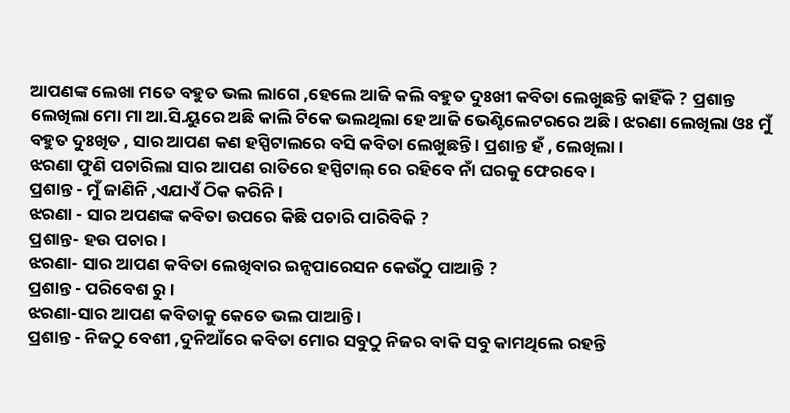ଆପଣଙ୍କ ଲେଖା ମତେ ବହୁତ ଭଲ ଲାଗେ ,ହେଲେ ଆଜି କଲି ବହୁତ ଦୁଃଖୀ କବିତା ଲେଖୁଛନ୍ତି କାହିଁକି ? ପ୍ରଶାନ୍ତ ଲେଖିଲା ମୋ ମା ଆ.ସି.ୟୁରେ ଅଛି କାଲି ଟିକେ ଭଲଥିଲା ହେ ଆଜି ଭେଣ୍ଟିଲେଟରରେ ଅଛି । ଝରଣା ଲେଖିଲା ଓଃ ମୁଁ ବହୁତ ଦୁଃଖିତ , ସାର ଆପଣ କଣ ହସ୍ପିଟାଲରେ ବସି କବିତା ଲେଖୁଛନ୍ତି । ପ୍ରଶାନ୍ତ ହଁ , ଲେଖିଲା ।
ଝରଣା ଫୁଣି ପଚାରିଲା ସାର ଆପଣ ରାତିରେ ହସ୍ପିଟାଲ୍ ରେ ରହିବେ ନାଁ ଘରକୁ ଫେରବେ ।
ପ୍ରଶାନ୍ତ - ମୁଁ ଜାଣିନି ,ଏଯାଏଁ ଠିକ କରିନି ।
ଝରଣା - ସାର ଅପଣଙ୍କ କବିତା ଉପରେ କିଛି ପଚାରି ପାରିବିକି ?
ପ୍ରଶାନ୍ତ- ହଉ ପଚାର ।
ଝରଣା- ସାର ଆପଣ କବିତା ଲେଖିବାର ଇନ୍ସପାରେସନ କେଉଁଠୁ ପାଆନ୍ତି ?
ପ୍ରଶାନ୍ତ - ପରିବେଶ ରୁ ।
ଝରଣା-ସାର ଆପଣ କବିତାକୁ କେତେ ଭଲ ପାଆନ୍ତି ।
ପ୍ରଶାନ୍ତ - ନିଜଠୁ ବେଶୀ ,ଦୁନିଆଁରେ କବିତା ମୋର ସବୁଠୁ ନିଜର ବାକି ସବୁ କାମଥିଲେ ରହନ୍ତି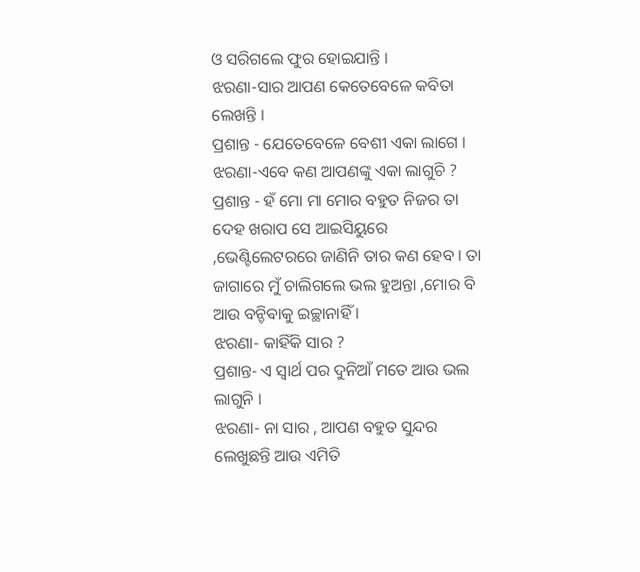ଓ ସରିଗଲେ ଫୁର ହୋଇଯାନ୍ତି ।
ଝରଣା-ସାର ଆପଣ କେତେବେଳେ କବିତା ଲେଖନ୍ତି ।
ପ୍ରଶାନ୍ତ - ଯେତେବେଳେ ବେଶୀ ଏକା ଲାଗେ ।
ଝରଣା-ଏବେ କଣ ଆପଣଙ୍କୁ ଏକା ଲାଗୁଚି ?
ପ୍ରଶାନ୍ତ - ହଁ ମୋ ମା ମୋର ବହୁତ ନିଜର ତା ଦେହ ଖରାପ ସେ ଆଇସିୟୁରେ ,ଭେଣ୍ଟିଲେଟରରେ ଜାଣିନି ତାର କଣ ହେବ । ତା ଜାଗାରେ ମୁଁ ଚାଲିଗଲେ ଭଲ ହୁଅନ୍ତା ,ମୋର ବି ଆଉ ବନ୍ଚିଵାକୁ ଇଚ୍ଛାନାହିଁ ।
ଝରଣା- କାହିଁକି ସାର ?
ପ୍ରଶାନ୍ତ- ଏ ସ୍ୱାର୍ଥ ପର ଦୁନିଆଁ ମତେ ଆଉ ଭଲ ଲାଗୁନି ।
ଝରଣା- ନା ସାର , ଆପଣ ବହୁତ ସୁନ୍ଦର ଲେଖୁଛନ୍ତି ଆଉ ଏମିତି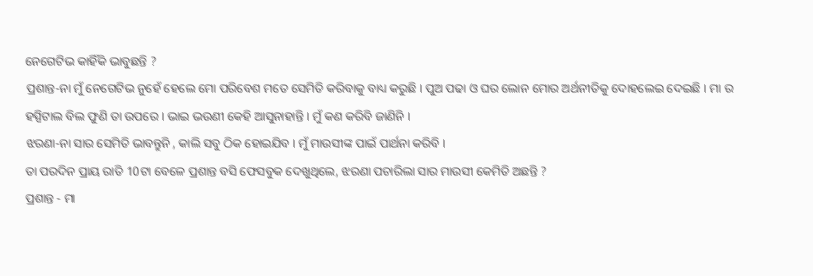ନେଗେଟିଭ କାହିଁକି ଭାବୁଛନ୍ତି ?
ପ୍ରଶାନ୍ତ-ନା ମୁଁ ନେଗେଟିଭ ନୁହେଁ ହେଲେ ମୋ ପରିବେଶ ମତେ ସେମିତି କରିବାକୁ ବାଧ୍ୟ କରୁଛି । ପୁଅ ପଢା ଓ ଘର ଲୋନ ମୋର ଅର୍ଥନୀତିକୁ ଦୋହଲେଇ ଦେଇଛି । ମା ର ହସ୍ପିଟାଲ ବିଲ ଫୁଣି ତା ଉପରେ । ଭାଇ ଭଉଣୀ କେହି ଆସୁନାହାନ୍ତି । ମୁଁ କଣ କରିବି ଜାଣିନି ।
ଝରଣା-ନା ସାର ସେମିତି ଭାବନ୍ତୁନି , କାଲି ସବୁ ଠିକ ହୋଇଯିବ । ମୁଁ ମାଉସୀଙ୍କ ପାଇଁ ପାର୍ଥନା କରିବି ।
ତା ପରଦିନ ପ୍ରାୟ ରାତି 10ଟା ବେଳେ ପ୍ରଶାନ୍ତ ବସି ଫେସବୁକ ଦେଖୁଥିଲେ, ଝରଣା ପଚାରିଲା ସାର ମାଉସୀ କେମିତି ଅଛନ୍ତି ?
ପ୍ରଶାନ୍ତ - ମା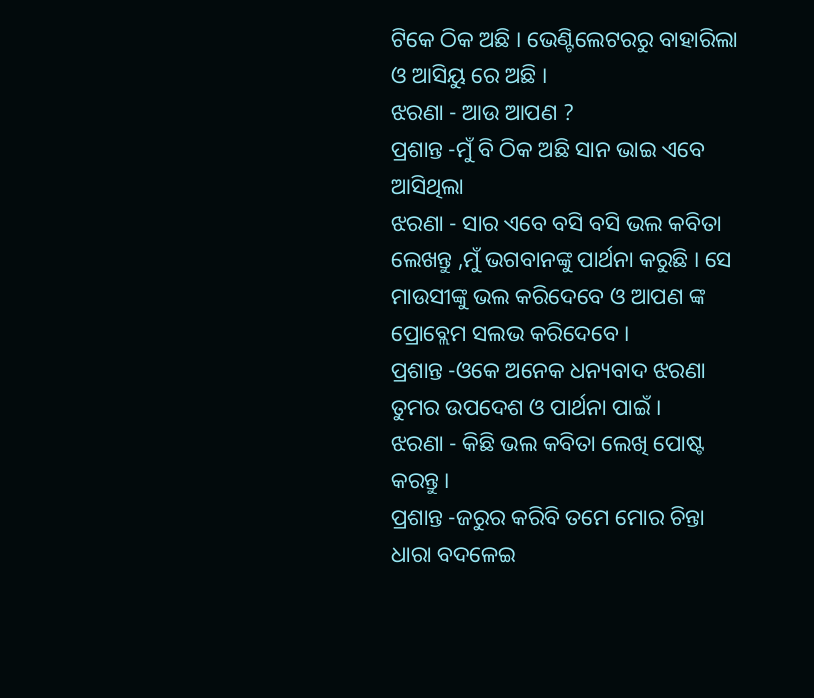ଟିକେ ଠିକ ଅଛି । ଭେଣ୍ଟିଲେଟରରୁ ବାହାରିଲା ଓ ଆସିୟୁ ରେ ଅଛି ।
ଝରଣା - ଆଉ ଆପଣ ?
ପ୍ରଶାନ୍ତ -ମୁଁ ବି ଠିକ ଅଛି ସାନ ଭାଇ ଏବେ ଆସିଥିଲା
ଝରଣା - ସାର ଏବେ ବସି ବସି ଭଲ କବିତା ଲେଖନ୍ତୁ ,ମୁଁ ଭଗବାନଙ୍କୁ ପାର୍ଥନା କରୁଛି । ସେ ମାଉସୀଙ୍କୁ ଭଲ କରିଦେବେ ଓ ଆପଣ ଙ୍କ ପ୍ରୋବ୍ଲେମ ସଲଭ କରିଦେବେ ।
ପ୍ରଶାନ୍ତ -ଓକେ ଅନେକ ଧନ୍ୟବାଦ ଝରଣା ତୁମର ଉପଦେଶ ଓ ପାର୍ଥନା ପାଇଁ ।
ଝରଣା - କିଛି ଭଲ କବିତା ଲେଖି ପୋଷ୍ଟ କରନ୍ତୁ ।
ପ୍ରଶାନ୍ତ -ଜରୁର କରିବି ତମେ ମୋର ଚିନ୍ତା ଧାରା ବଦଳେଇ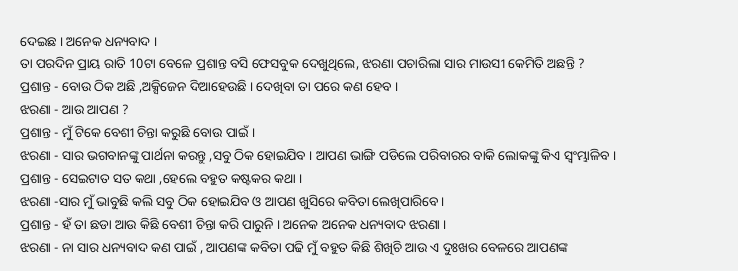ଦେଇଛ । ଅନେକ ଧନ୍ୟବାଦ ।
ତା ପରଦିନ ପ୍ରାୟ ରାତି 10ଟା ବେଳେ ପ୍ରଶାନ୍ତ ବସି ଫେସବୁକ ଦେଖୁଥିଲେ, ଝରଣା ପଚାରିଲା ସାର ମାଉସୀ କେମିତି ଅଛନ୍ତି ?
ପ୍ରଶାନ୍ତ - ବୋଉ ଠିକ ଅଛି ,ଅକ୍ସିଜେନ ଦିଆହେଉଛି । ଦେଖିବା ତା ପରେ କଣ ହେବ ।
ଝରଣା - ଆଉ ଆପଣ ?
ପ୍ରଶାନ୍ତ - ମୁଁ ଟିକେ ବେଶୀ ଚିନ୍ତା କରୁଛି ବୋଉ ପାଇଁ ।
ଝରଣା - ସାର ଭଗବାନଙ୍କୁ ପାର୍ଥନା କରନ୍ତୁ ,ସବୁ ଠିକ ହୋଇଯିବ । ଆପଣ ଭାଙ୍ଗି ପଡିଲେ ପରିବାରର ବାକି ଲୋକଙ୍କୁ କିଏ ସ୍ୱଂମ୍ଭାଳିବ ।
ପ୍ରଶାନ୍ତ - ସେଇଟାତ ସତ କଥା ,ହେଲେ ବହୁତ କଷ୍ଟକର କଥା ।
ଝରଣା -ସାର ମୁଁ ଭାବୁଛି କଲି ସବୁ ଠିକ ହୋଇଯିବ ଓ ଆପଣ ଖୁସିରେ କବିତା ଲେଖିପାରିବେ ।
ପ୍ରଶାନ୍ତ - ହଁ ତା ଛଡା ଆଉ କିଛି ବେଶୀ ଚିନ୍ତା କରି ପାରୁନି । ଅନେକ ଅନେକ ଧନ୍ୟବାଦ ଝରଣା ।
ଝରଣା - ନା ସାର ଧନ୍ୟବାଦ କଣ ପାଇଁ , ଆପଣଙ୍କ କବିତା ପଢି ମୁଁ ବହୁତ କିଛି ଶିଖିଚି ଆଉ ଏ ଦୁଃଖର ବେଳରେ ଆପଣଙ୍କ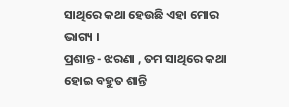ସାଥିରେ କଥା ହେଉଛି ଏହା ମୋର ଭାଗ୍ୟ ।
ପ୍ରଶାନ୍ତ - ଝରଣା , ତମ ସାଥିରେ କଥା ହୋଇ ବହୁତ ଶାନ୍ତି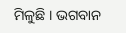ମିଳୁଛି । ଭଗବାନ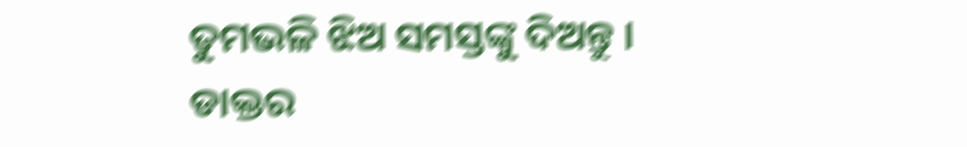ତୁମଭଳି ଝିଅ ସମସ୍ତଙ୍କୁ ଦିଅନ୍ତୁ । ଡାକ୍ତର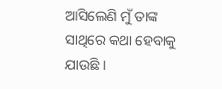ଆସିଲେଣି ମୁଁ ତାଙ୍କ ସାଥିରେ କଥା ହେବାକୁ ଯାଉଛି ।